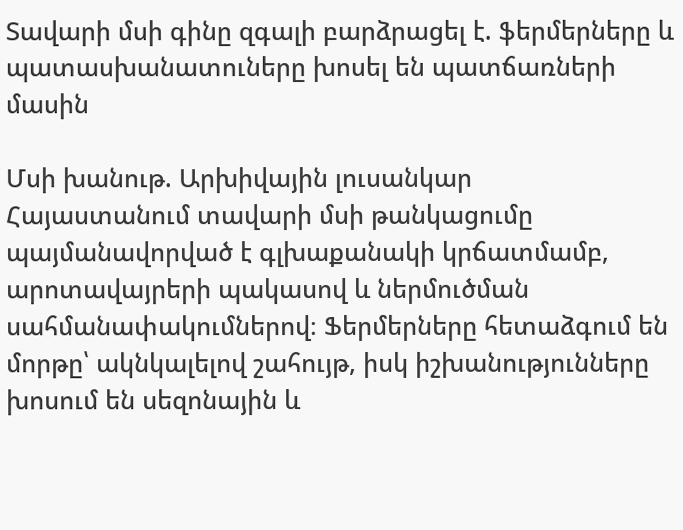Տավարի մսի գինը զգալի բարձրացել է. ֆերմերները և պատասխանատուները խոսել են պատճառների մասին

Մսի խանութ. Արխիվային լուսանկար
Հայաստանում տավարի մսի թանկացումը պայմանավորված է գլխաքանակի կրճատմամբ, արոտավայրերի պակասով և ներմուծման սահմանափակումներով։ Ֆերմերները հետաձգում են մորթը՝ ակնկալելով շահույթ, իսկ իշխանությունները խոսում են սեզոնային և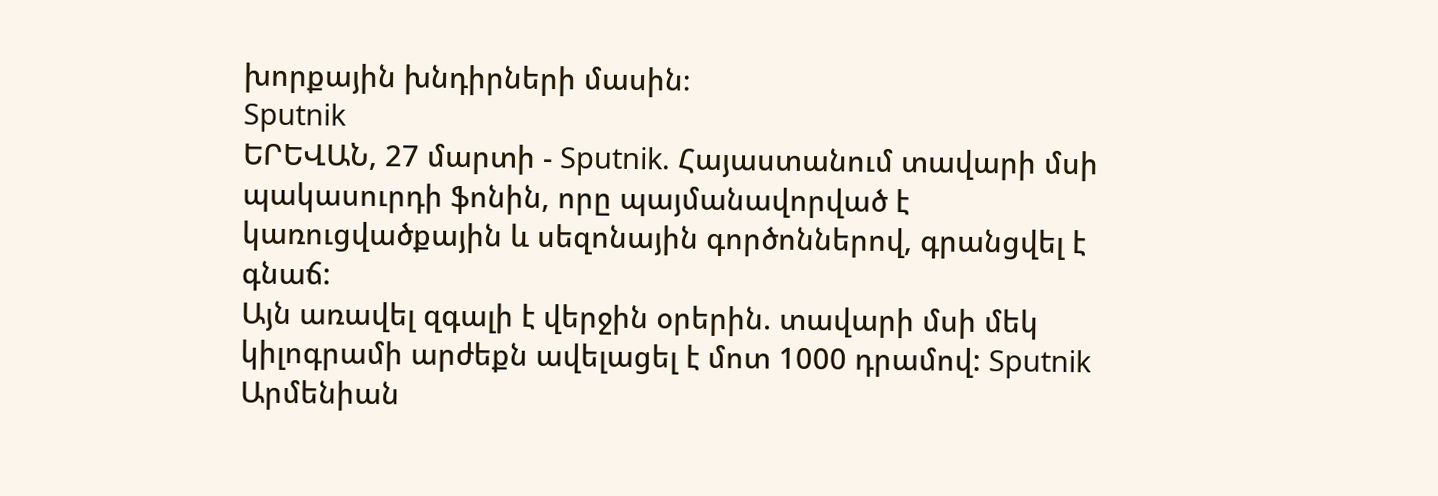խորքային խնդիրների մասին։
Sputnik
ԵՐԵՎԱՆ, 27 մարտի - Sputnik. Հայաստանում տավարի մսի պակասուրդի ֆոնին, որը պայմանավորված է կառուցվածքային և սեզոնային գործոններով, գրանցվել է գնաճ:
Այն առավել զգալի է վերջին օրերին. տավարի մսի մեկ կիլոգրամի արժեքն ավելացել է մոտ 1000 դրամով: Sputnik Արմենիան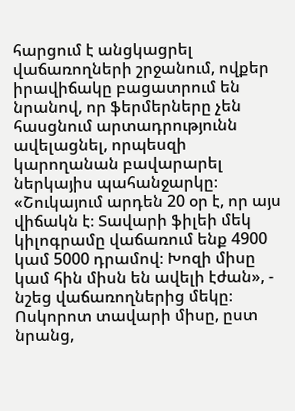հարցում է անցկացրել վաճառողների շրջանում, ովքեր իրավիճակը բացատրում են նրանով, որ ֆերմերները չեն հասցնում արտադրությունն ավելացնել, որպեսզի կարողանան բավարարել ներկայիս պահանջարկը։
«Շուկայում արդեն 20 օր է, որ այս վիճակն է։ Տավարի ֆիլեի մեկ կիլոգրամը վաճառում ենք 4900 կամ 5000 դրամով։ Խոզի միսը կամ հին միսն են ավելի էժան», - նշեց վաճառողներից մեկը։
Ոսկորոտ տավարի միսը, ըստ նրանց,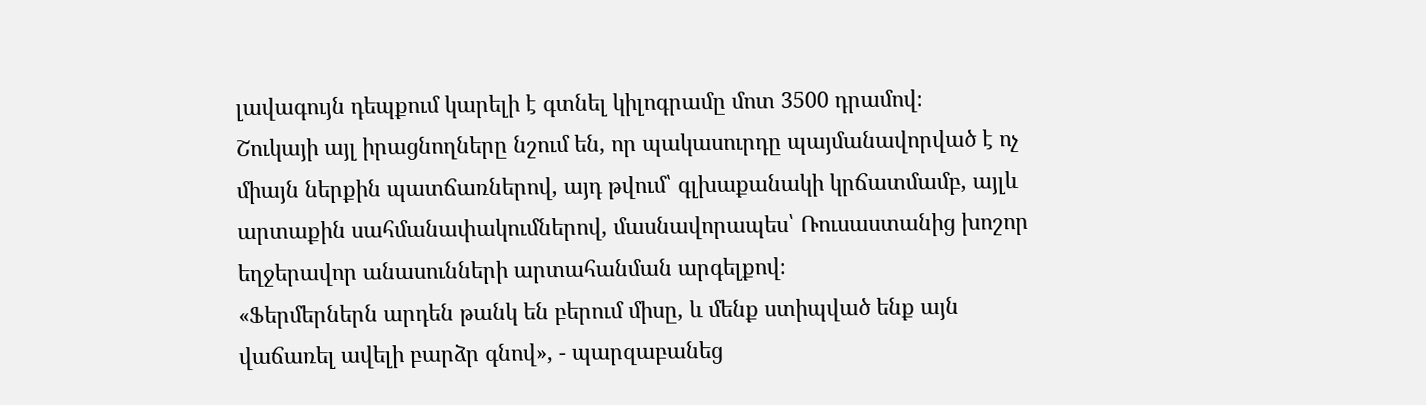լավագույն դեպքում կարելի է գտնել կիլոգրամը մոտ 3500 դրամով։
Շուկայի այլ իրացնողները նշում են, որ պակասուրդը պայմանավորված է ոչ միայն ներքին պատճառներով, այդ թվում՝ գլխաքանակի կրճատմամբ, այլև արտաքին սահմանափակումներով, մասնավորապես՝ Ռուսաստանից խոշոր եղջերավոր անասունների արտահանման արգելքով։
«Ֆերմերներն արդեն թանկ են բերում միսը, և մենք ստիպված ենք այն վաճառել ավելի բարձր գնով», - պարզաբանեց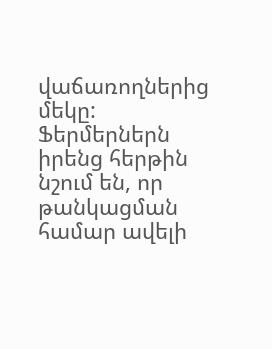վաճառողներից մեկը:
Ֆերմերներն իրենց հերթին նշում են, որ թանկացման համար ավելի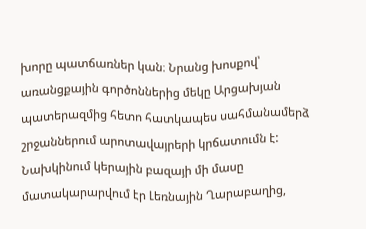խորը պատճառներ կան։ Նրանց խոսքով՝ առանցքային գործոններից մեկը Արցախյան պատերազմից հետո հատկապես սահմանամերձ շրջաններում արոտավայրերի կրճատումն է: Նախկինում կերային բազայի մի մասը մատակարարվում էր Լեռնային Ղարաբաղից,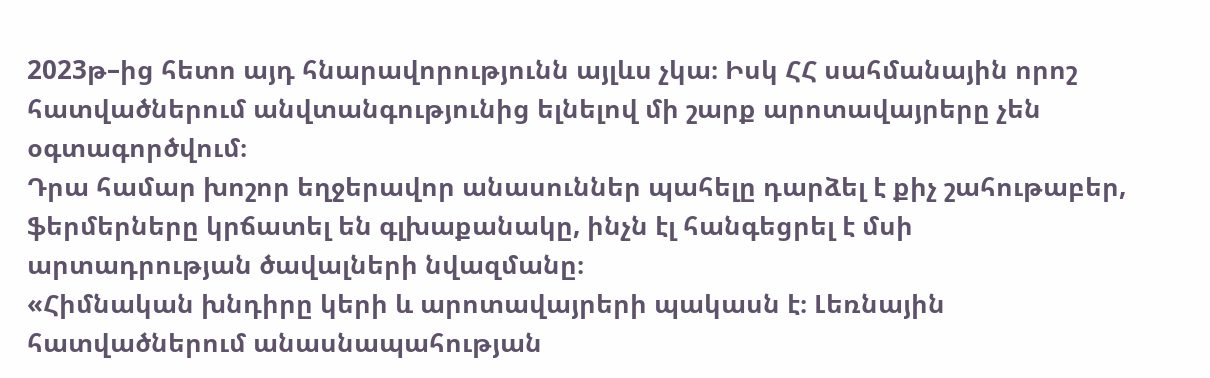2023թ–ից հետո այդ հնարավորությունն այլևս չկա։ Իսկ ՀՀ սահմանային որոշ հատվածներում անվտանգությունից ելնելով մի շարք արոտավայրերը չեն օգտագործվում։
Դրա համար խոշոր եղջերավոր անասուններ պահելը դարձել է քիչ շահութաբեր, ֆերմերները կրճատել են գլխաքանակը, ինչն էլ հանգեցրել է մսի արտադրության ծավալների նվազմանը։
«Հիմնական խնդիրը կերի և արոտավայրերի պակասն է։ Լեռնային հատվածներում անասնապահության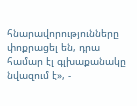հնարավորությունները փոքրացել են, դրա համար էլ գլխաքանակը նվազում է», -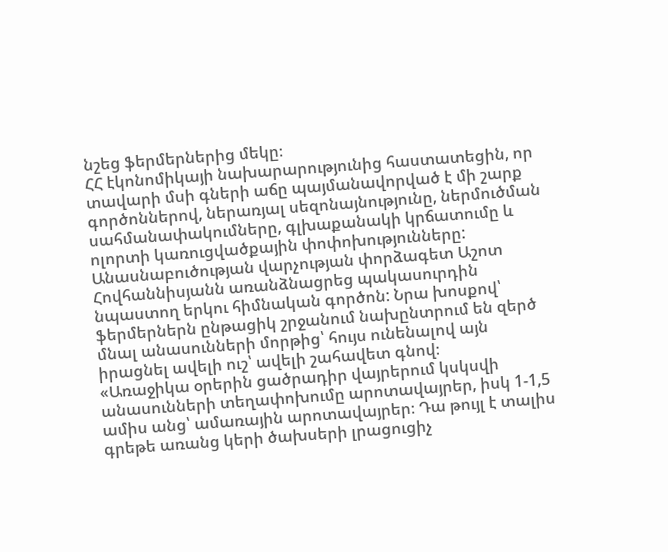նշեց ֆերմերներից մեկը։
ՀՀ էկոնոմիկայի նախարարությունից հաստատեցին, որ տավարի մսի գների աճը պայմանավորված է մի շարք գործոններով, ներառյալ սեզոնայնությունը, ներմուծման սահմանափակումները, գլխաքանակի կրճատումը և ոլորտի կառուցվածքային փոփոխությունները:
Անասնաբուծության վարչության փորձագետ Աշոտ Հովհաննիսյանն առանձնացրեց պակասուրդին նպաստող երկու հիմնական գործոն: Նրա խոսքով՝ ֆերմերներն ընթացիկ շրջանում նախընտրում են զերծ մնալ անասունների մորթից՝ հույս ունենալով այն իրացնել ավելի ուշ՝ ավելի շահավետ գնով։
«Առաջիկա օրերին ցածրադիր վայրերում կսկսվի անասունների տեղափոխումը արոտավայրեր, իսկ 1-1,5 ամիս անց՝ ամառային արոտավայրեր։ Դա թույլ է տալիս գրեթե առանց կերի ծախսերի լրացուցիչ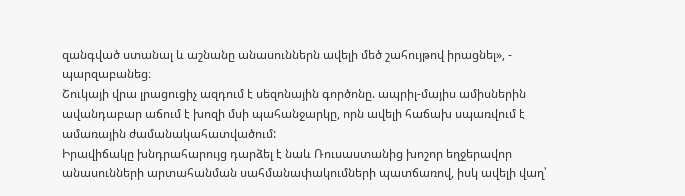զանգված ստանալ և աշնանը անասուններն ավելի մեծ շահույթով իրացնել», - պարզաբանեց։
Շուկայի վրա լրացուցիչ ազդում է սեզոնային գործոնը. ապրիլ-մայիս ամիսներին ավանդաբար աճում է խոզի մսի պահանջարկը, որն ավելի հաճախ սպառվում է ամառային ժամանակահատվածում:
Իրավիճակը խնդրահարույց դարձել է նաև Ռուսաստանից խոշոր եղջերավոր անասունների արտահանման սահմանափակումների պատճառով, իսկ ավելի վաղ՝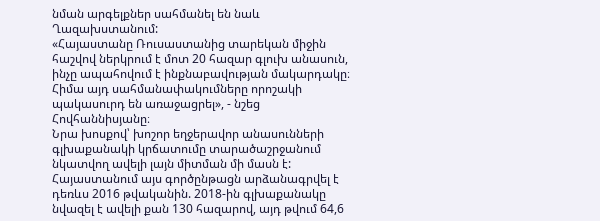նման արգելքներ սահմանել են նաև Ղազախստանում:
«Հայաստանը Ռուսաստանից տարեկան միջին հաշվով ներկրում է մոտ 20 հազար գլուխ անասուն, ինչը ապահովում է ինքնաբավության մակարդակը։ Հիմա այդ սահմանափակումները որոշակի պակասուրդ են առաջացրել», - նշեց Հովհաննիսյանը։
Նրա խոսքով՝ խոշոր եղջերավոր անասունների գլխաքանակի կրճատումը տարածաշրջանում նկատվող ավելի լայն միտման մի մասն է: Հայաստանում այս գործընթացն արձանագրվել է դեռևս 2016 թվականին. 2018-ին գլխաքանակը նվազել է ավելի քան 130 հազարով, այդ թվում 64,6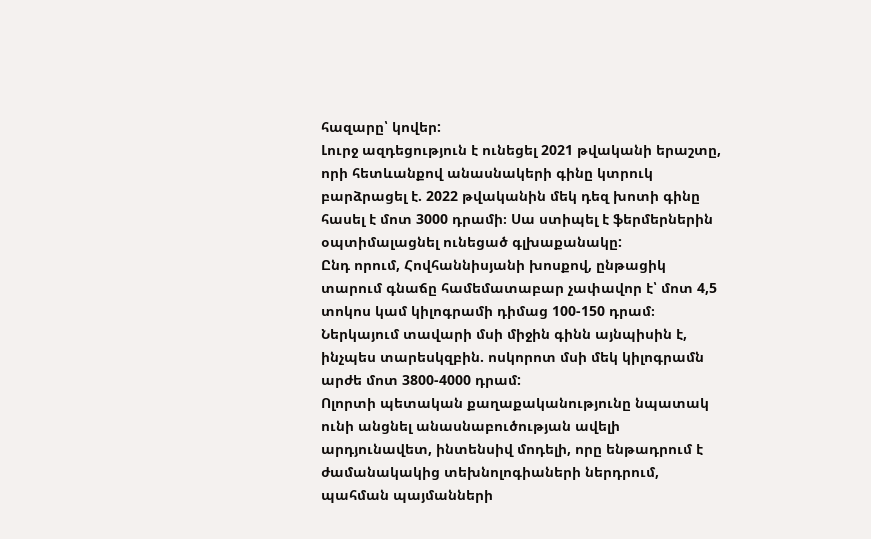հազարը՝ կովեր:
Լուրջ ազդեցություն է ունեցել 2021 թվականի երաշտը, որի հետևանքով անասնակերի գինը կտրուկ բարձրացել է. 2022 թվականին մեկ դեզ խոտի գինը հասել է մոտ 3000 դրամի։ Սա ստիպել է ֆերմերներին օպտիմալացնել ունեցած գլխաքանակը:
Ընդ որում, Հովհաննիսյանի խոսքով, ընթացիկ տարում գնաճը համեմատաբար չափավոր է՝ մոտ 4,5 տոկոս կամ կիլոգրամի դիմաց 100-150 դրամ։ Ներկայում տավարի մսի միջին գինն այնպիսին է, ինչպես տարեսկզբին. ոսկորոտ մսի մեկ կիլոգրամն արժե մոտ 3800-4000 դրամ:
Ոլորտի պետական քաղաքականությունը նպատակ ունի անցնել անասնաբուծության ավելի արդյունավետ, ինտենսիվ մոդելի, որը ենթադրում է ժամանակակից տեխնոլոգիաների ներդրում, պահման պայմանների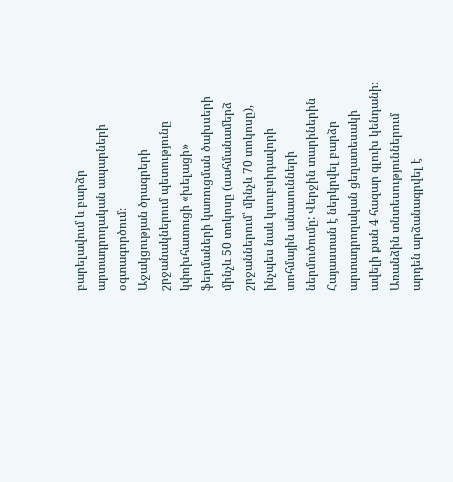բարելավում և բարձր արտադրողական ապարների օգտագործում։
Աջակցության ծրագրերի շրջանակներում պետությունը կփոխհատուցի «խելացի» ֆերմաների կառուցման ծախսերի մինչև 50 տոկոսը (սահմանամերձ շրջաններում՝ մինչև 70 տոկոսը), ինչպես նաև կսուբսիդավորի տոհմային անասունների ներմուծումը: Վերջին տարիներին Հայաստան է ներկրվել բարձր արտադրողական ցեղատեսակի ավելի քան 4 հազար գլուխ կենդանի։
Առանձին տնտեսություններում արդեն արձանագրվել է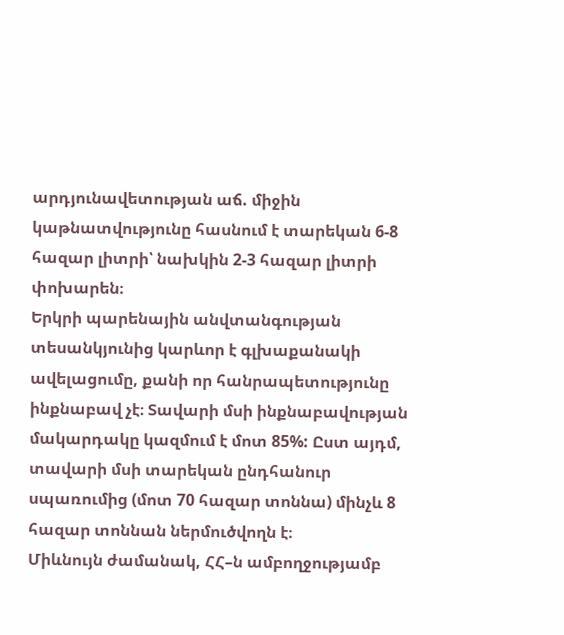արդյունավետության աճ. միջին կաթնատվությունը հասնում է տարեկան 6-8 հազար լիտրի՝ նախկին 2-3 հազար լիտրի փոխարեն։
Երկրի պարենային անվտանգության տեսանկյունից կարևոր է գլխաքանակի ավելացումը, քանի որ հանրապետությունը ինքնաբավ չէ։ Տավարի մսի ինքնաբավության մակարդակը կազմում է մոտ 85%: Ըստ այդմ, տավարի մսի տարեկան ընդհանուր սպառումից (մոտ 70 հազար տոննա) մինչև 8 հազար տոննան ներմուծվողն է։
Միևնույն ժամանակ, ՀՀ–ն ամբողջությամբ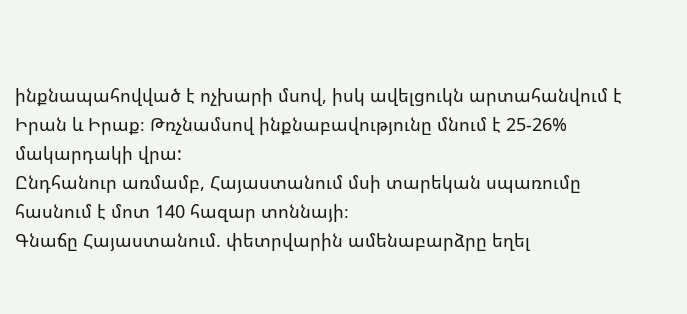ինքնապահովված է ոչխարի մսով, իսկ ավելցուկն արտահանվում է Իրան և Իրաք։ Թռչնամսով ինքնաբավությունը մնում է 25-26% մակարդակի վրա:
Ընդհանուր առմամբ, Հայաստանում մսի տարեկան սպառումը հասնում է մոտ 140 հազար տոննայի։
Գնաճը Հայաստանում. փետրվարին ամենաբարձրը եղել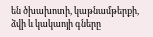են ծխախոտի, կաթնամթերքի, ձվի և կակաոյի գները